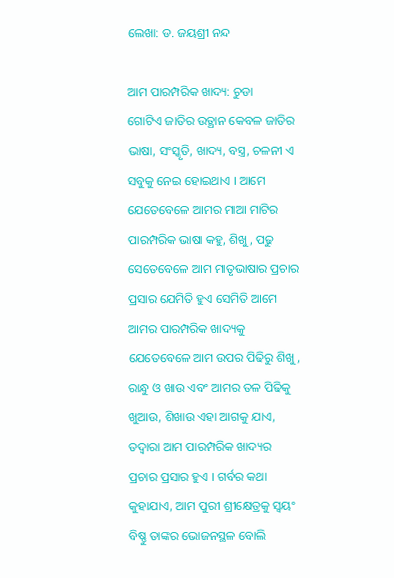ଲେଖା: ଡ. ଜୟଶ୍ରୀ ନନ୍ଦ

ଆମ ପାରମ୍ପରିକ ଖାଦ୍ୟ: ଚୁଡା
ଗୋଟିଏ ଜାତିର ଉତ୍ଥାନ କେବଳ ଜାତିର ଭାଷା, ସଂସ୍କୃତି, ଖାଦ୍ୟ, ବସ୍ତ୍ର, ଚଳନୀ ଏ ସବୁକୁ ନେଇ ହୋଇଥାଏ । ଆମେ ଯେତେବେଳେ ଆମର ମାଆ ମାଟିର ପାରମ୍ପରିକ ଭାଷା କହୁ, ଶିଖୁ, ପଢୁ ସେତେବେଳେ ଆମ ମାତୃଭାଷାର ପ୍ରଚାର ପ୍ରସାର ଯେମିତି ହୁଏ ସେମିତି ଆମେ ଆମର ପାରମ୍ପରିକ ଖାଦ୍ୟକୁ ଯେତେବେଳେ ଆମ ଉପର ପିଢିରୁ ଶିଖୁ, ରାନ୍ଧୁ ଓ ଖାଉ ଏବଂ ଆମର ତଳ ପିଢିକୁ ଖୁଆଉ, ଶିଖାଉ ଏହା ଆଗକୁ ଯାଏ, ତଦ୍ବାରା ଆମ ପାରମ୍ପରିକ ଖାଦ୍ୟର ପ୍ରଚାର ପ୍ରସାର ହୁଏ । ଗର୍ବର କଥା କୁହାଯାଏ, ଆମ ପୁରୀ ଶ୍ରୀକ୍ଷେତ୍ରକୁ ସ୍ବୟଂ ବିଷ୍ଣୁ ତାଙ୍କର ଭୋଜନସ୍ଥଳ ବୋଲି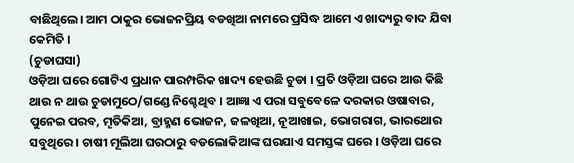ବାଛିଥିଲେ। ଆମ ଠାକୁର ଭୋଜନପ୍ରିୟ ବଡଖିଆ ନାମରେ ପ୍ରସିଦ୍ଧ ଆମେ ଏ ଖାଦ୍ୟରୁ ବାଦ ଯିବା କେମିତି ।
(ଚୁଡାଘସା)
ଓଡ଼ିଆ ଘରେ ଗୋଟିଏ ପ୍ରଧାନ ପାରମ୍ପରିକ ଖାଦ୍ୟ ହେଉଛି ଚୁଡା । ପ୍ରତି ଓଡ଼ିଆ ଘରେ ଆଉ କିଛି ଥାଉ ନ ଥାଉ ଚୁଡାମୁଠେ/ଗଣ୍ଡେ ନିଶ୍ଚେଥିବ । ଆଜ୍ଞା ଏ ପରା ସବୁବେଳେ ଦରକାର ଓଷାବାର, ପୁନେଇ ପରବ, ମୄତିକିଆ, ବ୍ରାହ୍ମଣ ଭୋଜନ, ଜଳଖିଆ, ନୂଆଖାଇ, ଭୋଗରାଗ, ଭାରଥୋର ସବୁଥିରେ । ଚାଷୀ ମୂଲିଆ ଘରଠାରୁ ବଡଲୋକିଆଙ୍କ ଘରଯାଏ ସମସ୍ତଙ୍କ ଘରେ । ଓଡ଼ିଆ ଘରେ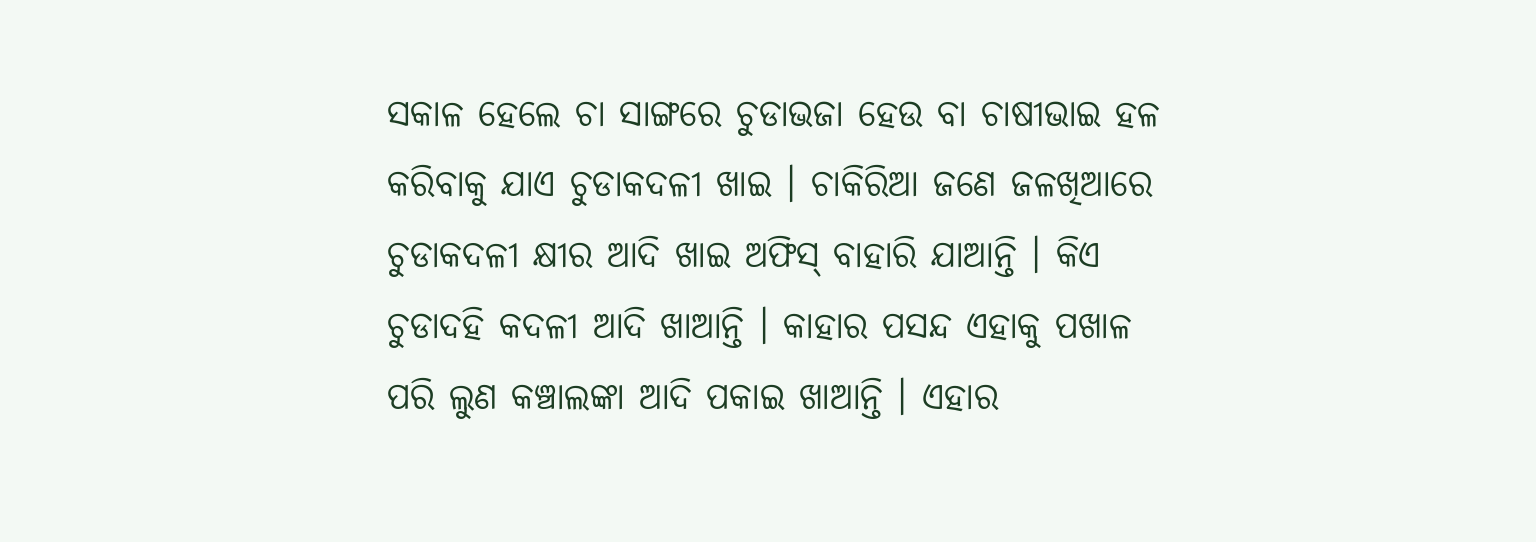ସକାଳ ହେଲେ ଚା ସାଙ୍ଗରେ ଚୁଡାଭଜା ହେଉ ବା ଚାଷୀଭାଇ ହଳ କରିବାକୁ ଯାଏ ଚୁଡାକଦଳୀ ଖାଇ । ଚାକିରିଆ ଜଣେ ଜଳଖିଆରେ ଚୁଡାକଦଳୀ କ୍ଷୀର ଆଦି ଖାଇ ଅଫିସ୍ ବାହାରି ଯାଆନ୍ତି । କିଏ ଚୁଡାଦହି କଦଳୀ ଆଦି ଖାଆନ୍ତି । କାହାର ପସନ୍ଦ ଏହାକୁ ପଖାଳ ପରି ଲୁଣ କଞ୍ଚାଲଙ୍କା ଆଦି ପକାଇ ଖାଆନ୍ତି । ଏହାର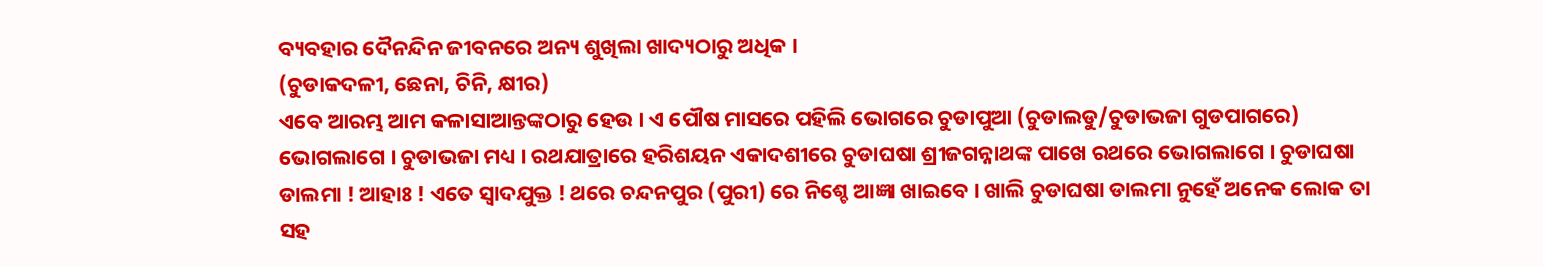ବ୍ୟବହାର ଦୈନନ୍ଦିନ ଜୀବନରେ ଅନ୍ୟ ଶୁଖିଲା ଖାଦ୍ୟଠାରୁ ଅଧିକ ।
(ଚୁଡାକଦଳୀ, ଛେନା, ଚିନି, କ୍ଷୀର)
ଏବେ ଆରମ୍ଭ ଆମ କଳାସାଆନ୍ତଙ୍କଠାରୁ ହେଉ । ଏ ପୌଷ ମାସରେ ପହିଲି ଭୋଗରେ ଚୁଡାପୁଆ (ଚୁଡାଲଡୁ/ଚୁଡାଭଜା ଗୁଡପାଗରେ) ଭୋଗଲାଗେ । ଚୁଡାଭଜା ମଧ୍ୟ । ରଥଯାତ୍ରାରେ ହରିଶୟନ ଏକାଦଶୀରେ ଚୁଡାଘଷା ଶ୍ରୀଜଗନ୍ନାଥଙ୍କ ପାଖେ ରଥରେ ଭୋଗଲାଗେ । ଚୁଡାଘଷା ଡାଲମା ! ଆହାଃ ! ଏତେ ସ୍ବାଦଯୁକ୍ତ ! ଥରେ ଚନ୍ଦନପୁର (ପୁରୀ) ରେ ନିଶ୍ଚେ ଆଜ୍ଞା ଖାଇବେ । ଖାଲି ଚୁଡାଘଷା ଡାଲମା ନୁହେଁ ଅନେକ ଲୋକ ତା ସହ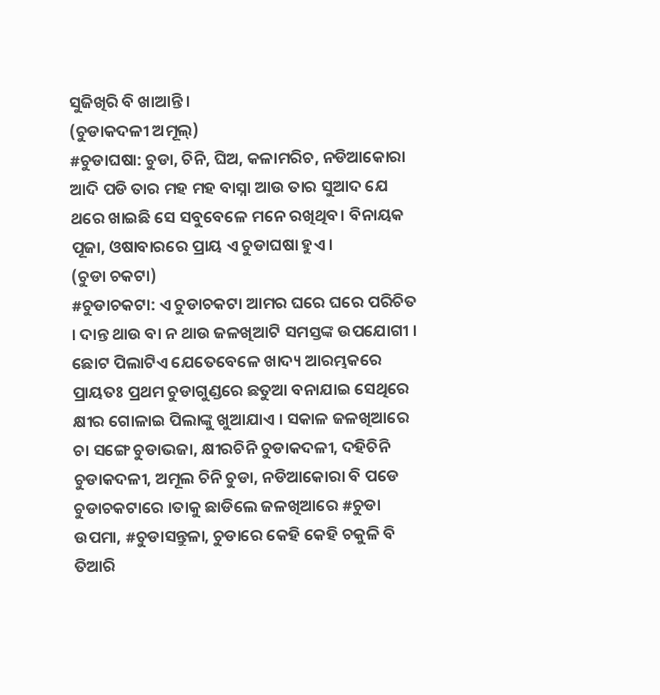ସୁଜିଖିରି ବି ଖାଆନ୍ତି ।
(ଚୁଡାକଦଳୀ ଅମୂଲ୍)
#ଚୁଡାଘଷା: ଚୁଡା, ଚିନି, ଘିଅ, କଳାମରିଚ, ନଡିଆକୋରା ଆଦି ପଡି ତାର ମହ ମହ ବାସ୍ନା ଆଉ ତାର ସୁଆଦ ଯେ ଥରେ ଖାଇଛି ସେ ସବୁବେଳେ ମନେ ରଖିଥିବ। ବିନାୟକ ପୂଜା, ଓଷାବାରରେ ପ୍ରାୟ ଏ ଚୁଡାଘଷା ହୁଏ ।
(ଚୁଡା ଚକଟା)
#ଚୁଡାଚକଟା: ଏ ଚୁଡାଚକଟା ଆମର ଘରେ ଘରେ ପରିଚିତ । ଦାନ୍ତ ଥାଉ ବା ନ ଥାଉ ଜଳଖିଆଟି ସମସ୍ତଙ୍କ ଉପଯୋଗୀ । ଛୋଟ ପିଲାଟିଏ ଯେତେବେଳେ ଖାଦ୍ୟ ଆରମ୍ଭକରେ ପ୍ରାୟତଃ ପ୍ରଥମ ଚୁଡାଗୁଣ୍ଡରେ ଛତୁଆ ବନାଯାଇ ସେଥିରେ କ୍ଷୀର ଗୋଳାଇ ପିଲାଙ୍କୁ ଖୁଆଯାଏ । ସକାଳ ଜଳଖିଆରେ ଚା ସଙ୍ଗେ ଚୁଡାଭଜା, କ୍ଷୀରଚିନି ଚୁଡାକଦଳୀ, ଦହିଚିନି ଚୁଡାକଦଳୀ, ଅମୂଲ ଚିନି ଚୁଡା, ନଡିଆକୋରା ବି ପଡେ ଚୁଡାଚକଟାରେ ।ତାକୁ ଛାଡିଲେ ଜଳଖିଆରେ #ଚୁଡା ଉପମା, #ଚୁଡାସନ୍ତୁଳା, ଚୁଡାରେ କେହି କେହି ଚକୁଳି ବି ତିଆରି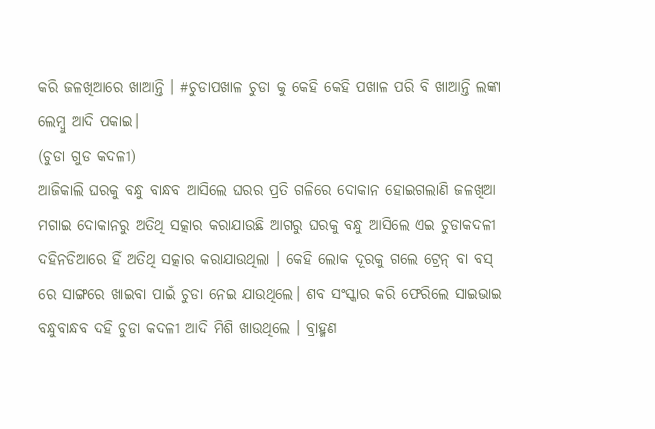କରି ଜଳଖିଆରେ ଖାଆନ୍ତି । #ଚୁଡାପଖାଳ ଚୁଡା କୁ କେହି କେହି ପଖାଳ ପରି ବି ଖାଆନ୍ତି ଲଙ୍କା ଲେମ୍ବୁ ଆଦି ପକାଇ।
(ଚୁଡା ଗୁଡ କଦଳୀ)
ଆଜିକାଲି ଘରକୁ ବନ୍ଧୁ ବାନ୍ଧବ ଆସିଲେ ଘରର ପ୍ରତି ଗଳିରେ ଦୋକାନ ହୋଇଗଲାଣି ଜଳଖିଆ ମଗାଇ ଦୋକାନରୁ ଅତିଥି ସତ୍କାର କରାଯାଉଛି ଆଗରୁ ଘରକୁ ବନ୍ଧୁ ଆସିଲେ ଏଇ ଚୁଡାକଦଳୀ ଦହିନଡିଆରେ ହିଁ ଅତିଥି ସତ୍କାର କରାଯାଉଥିଲା । କେହି ଲୋକ ଦୂରକୁ ଗଲେ ଟ୍ରେନ୍ ବା ବସ୍ ରେ ସାଙ୍ଗରେ ଖାଇବା ପାଇଁ ଚୁଡା ନେଇ ଯାଉଥିଲେ। ଶବ ସଂସ୍କାର କରି ଫେରିଲେ ସାଇଭାଇ ବନ୍ଧୁବାନ୍ଧବ ଦହି ଚୁଡା କଦଳୀ ଆଦି ମିଶି ଖାଉଥିଲେ । ବ୍ରାହ୍ମଣ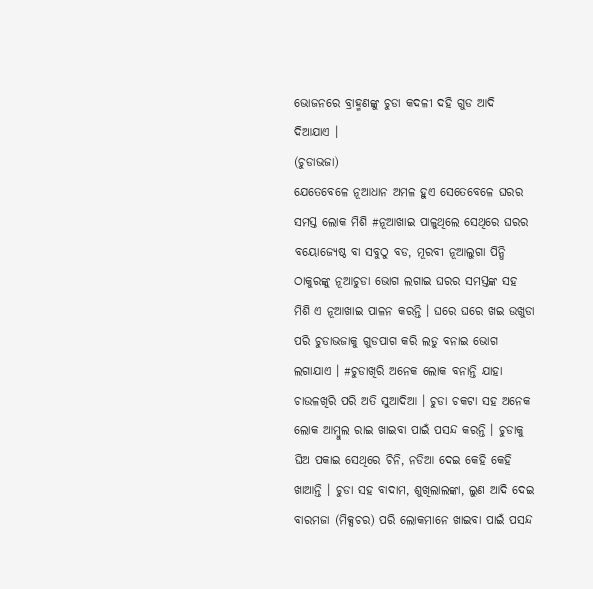ଭୋଜନରେ ବ୍ରାହ୍ମଣଙ୍କୁ ଚୁଡା କଦଳୀ ଦହି ଗୁଡ ଆଦି ଦିଆଯାଏ ।
(ଚୁଡାଭଜା)
ଯେତେବେଳେ ନୂଆଧାନ ଅମଳ ହୁଏ ସେତେବେଳେ ଘରର ସମସ୍ତ ଲୋକ ମିଶି #ନୂଆଖାଇ ପାଳୁଥିଲେ ସେଥିରେ ଘରର ବୟୋଜ୍ୟେଷ୍ଠ ବା ସବୁଠୁ ବଡ, ମୂରବୀ ନୂଆଲୁଗା ପିନ୍ଧି ଠାକୁରଙ୍କୁ ନୂଆଚୁଡା ଭୋଗ ଲଗାଇ ଘରର ସମସ୍ତଙ୍କ ସହ ମିଶି ଏ ନୂଆଖାଇ ପାଳନ କରନ୍ତି । ଘରେ ଘରେ ଖଇ ଉଖୁଡା ପରି ଚୁଡାଭଜାକୁ ଗୁଡପାଗ କରି ଲଡୁ ବନାଇ ଭୋଗ ଲଗାଯାଏ । #ଚୁଡାଖିରି ଅନେକ ଲୋକ ବନାନ୍ତି ଯାହା ଚାଉଳଖିରି ପରି ଅତି ସୁଆଦିଆ । ଚୁଡା ଚକଟା ସହ ଅନେକ ଲୋକ ଆମ୍ବୁଲ ରାଇ ଖାଇବା ପାଇଁ ପସନ୍ଦ କରନ୍ତି । ଚୁଡାକୁ ଘିଅ ପକାଇ ସେଥିରେ ଚିନି, ନଡିଆ ଦେଇ କେହି କେହି ଖାଆନ୍ତି । ଚୁଡା ସହ ବାଦାମ, ଶୁଖିଲାଲଙ୍କା, ଲୁଣ ଆଦି ଦେଇ ବାରମଜା (ମିକ୍ସଚର) ପରି ଲୋକମାନେ ଖାଇବା ପାଇଁ ପସନ୍ଦ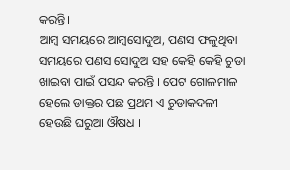କରନ୍ତି।
ଆମ୍ବ ସମୟରେ ଆମ୍ବସୋଦୁଅ, ପଣସ ଫଳୁଥିବା ସମୟରେ ପଣସ ସୋଦୁଅ ସହ କେହି କେହି ଚୁଡା ଖାଇବା ପାଇଁ ପସନ୍ଦ କରନ୍ତି । ପେଟ ଗୋଳମାଳ ହେଲେ ଡାକ୍ତର ପଛ ପ୍ରଥମ ଏ ଚୁଡାକଦଳୀ ହେଉଛି ଘରୁଆ ଔଷଧ ।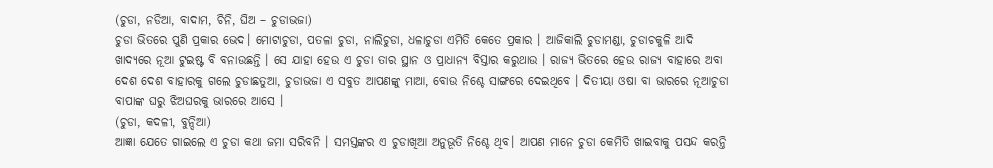(ଚୁଡା, ନଡିଆ, ବାଦାମ, ଚିନି, ଘିଅ – ଚୁଡାଭଜା)
ଚୁଡା ଭିତରେ ପୁଣି ପ୍ରକାର ଭେଦ। ମୋଟାଚୁଡା, ପତଳା ଚୁଡା, ନାଲିଚୁଡା, ଧଳାଚୁଡା ଏମିତି କେତେ ପ୍ରକାର । ଆଜିକାଲି ଚୁଡାମଣ୍ଡା, ଚୁଡାଚକୁଳି ଆଦି ଖାଦ୍ୟରେ ନୂଆ ଟୁଇଷ୍ଟ ବି ବନାଉଛନ୍ତି । ସେ ଯାହା ହେଉ ଏ ଚୁଡା ତାର ସ୍ଥାନ ଓ ପ୍ରାଧାନ୍ୟ ବିସ୍ତାର କରୁଥାଉ । ରାଜ୍ୟ ଭିତରେ ହେଉ ରାଜ୍ୟ ବାହାରେ ଅବା ଦେଶ ଦେଶ ବାହାରକୁ ଗଲେ ଚୁଡାଛତୁଆ, ଚୁଡାଭଜା ଏ ସବୁତ ଆପଣଙ୍କୁ ମାଆ, ବୋଉ ନିଶ୍ଚେ ସାଙ୍ଗରେ ଦେଇଥିବେ । ଦିତୀୟା ଓଷା ବା ଭାରରେ ନୂଆଚୁଡା ବାପାଙ୍କ ଘରୁ ଝିଅଘରକୁ ଭାରରେ ଆସେ ।
(ଚୁଡା, କଦଳୀ, ବୁନ୍ଦିଆ)
ଆଜ୍ଞା ଯେତେ ଗାଇଲେ ଏ ଚୁଡା କଥା ଜମା ସରିବନି । ସମସ୍ତଙ୍କର ଏ ଚୁଡାଖିଆ ଅନୁଭୂତି ନିଶ୍ଚେ ଥିବ। ଆପଣ ମାନେ ଚୁଡା କେମିତି ଖାଇବାକୁ ପସନ୍ଦ କରନ୍ତି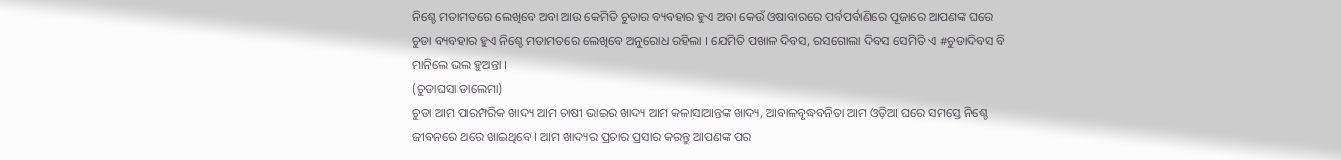ନିଶ୍ଚେ ମତାମତରେ ଲେଖିବେ ଅବା ଆଉ କେମିତି ଚୁଡାର ବ୍ୟବହାର ହୁଏ ଅବା କେଉଁ ଓଷାବାରରେ ପର୍ବପର୍ବାଣିରେ ପୂଜାରେ ଆପଣଙ୍କ ଘରେ ଚୁଡା ବ୍ୟବହାର ହୁଏ ନିଶ୍ଚେ ମତାମତରେ ଲେଖିବେ ଅନୁରୋଧ ରହିଲା । ଯେମିତି ପଖାଳ ଦିବସ, ରସଗୋଲା ଦିବସ ସେମିତି ଏ #ଚୁଡାଦିବସ ବି ମାନିଲେ ଭଲ ହୁଅନ୍ତା ।
(ଚୁଡାଘସା ଡାଲେମା)
ଚୁଡା ଆମ ପାରମ୍ପରିକ ଖାଦ୍ୟ ଆମ ଚାଷୀ ଭାଇର ଖାଦ୍ୟ ଆମ କଳାସାଆନ୍ତଙ୍କ ଖାଦ୍ୟ, ଆବାଳବୃଦ୍ଧବନିତା ଆମ ଓଡ଼ିଆ ଘରେ ସମସ୍ତେ ନିଶ୍ଚେ ଜୀବନରେ ଥରେ ଖାଇଥିବେ । ଆମ ଖାଦ୍ୟର ପ୍ରଚାର ପ୍ରସାର କରନ୍ତୁ ଆପଣଙ୍କ ପର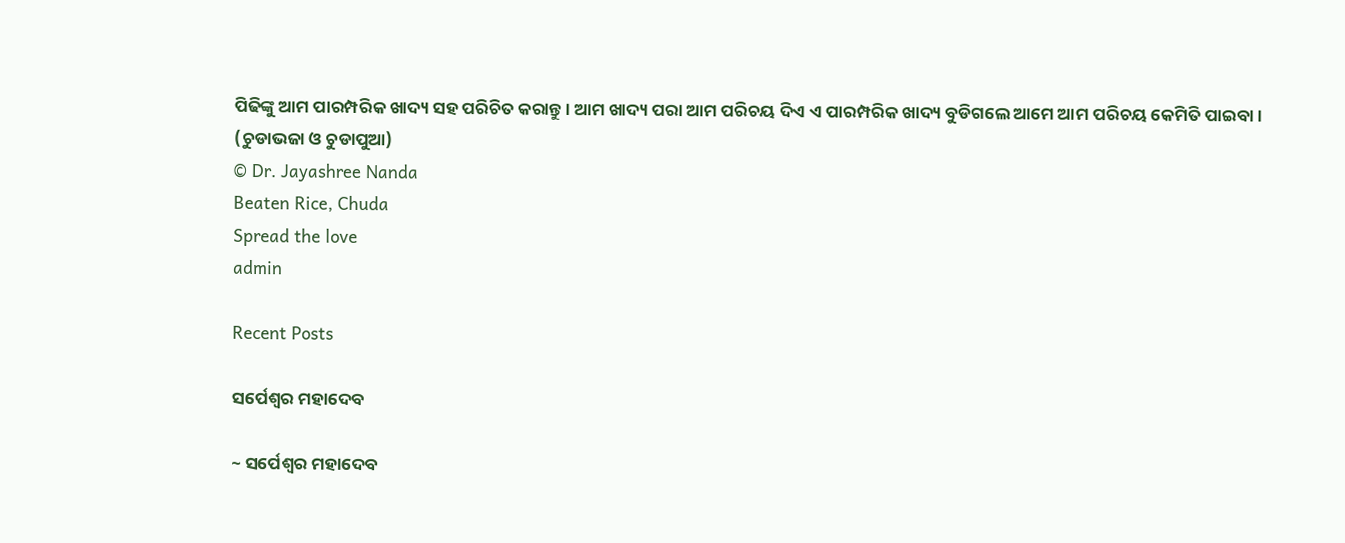ପିଢିଙ୍କୁ ଆମ ପାରମ୍ପରିକ ଖାଦ୍ୟ ସହ ପରିଚିତ କରାନ୍ତୁ । ଆମ ଖାଦ୍ୟ ପରା ଆମ ପରିଚୟ ଦିଏ ଏ ପାରମ୍ପରିକ ଖାଦ୍ୟ ବୁଡିଗଲେ ଆମେ ଆମ ପରିଚୟ କେମିତି ପାଇବା ।
(ଚୁଡାଭଜା ଓ ଚୁଡାପୁଆ)
© Dr. Jayashree Nanda
Beaten Rice, Chuda
Spread the love
admin

Recent Posts

ସର୍ପେଶ୍ୱର ମହାଦେବ

~ ସର୍ପେଶ୍ୱର ମହାଦେବ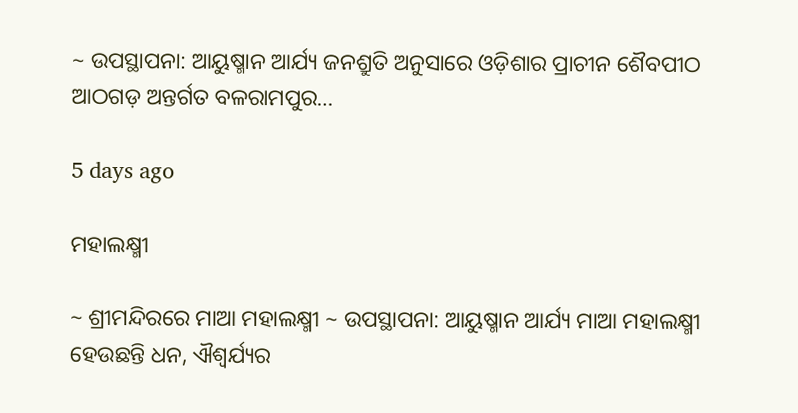~ ଉପସ୍ଥାପନା: ଆୟୁଷ୍ମାନ ଆର୍ଯ୍ୟ ଜନଶ୍ରୁତି ଅନୁସାରେ ଓଡ଼ିଶାର ପ୍ରାଚୀନ ଶୈବପୀଠ ଆଠଗଡ଼ ଅନ୍ତର୍ଗତ ବଳରାମପୁର…

5 days ago

ମହାଲକ୍ଷ୍ମୀ

~ ଶ୍ରୀମନ୍ଦିରରେ ମାଆ ମହାଲକ୍ଷ୍ମୀ ~ ଉପସ୍ଥାପନା: ଆୟୁଷ୍ମାନ ଆର୍ଯ୍ୟ ମାଆ ମହାଲକ୍ଷ୍ମୀ ହେଉଛନ୍ତି ଧନ, ଐଶ୍ୱର୍ଯ୍ୟର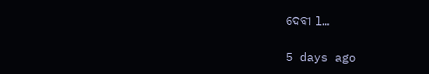ଦେବୀ l…

5 days ago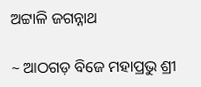ଅଟ୍ଟାଳି ଜଗନ୍ନାଥ

~ ଆଠଗଡ଼ ବିଜେ ମହାପ୍ରଭୁ ଶ୍ରୀ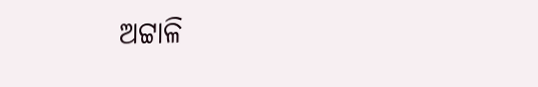ଅଟ୍ଟାଳି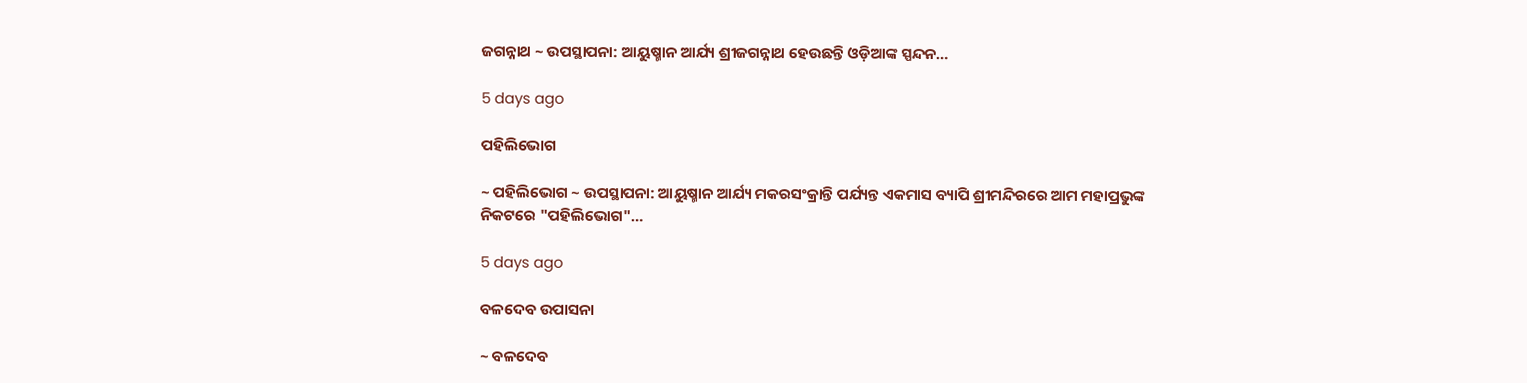ଜଗନ୍ନାଥ ~ ଉପସ୍ଥାପନା: ଆୟୁଷ୍ମାନ ଆର୍ଯ୍ୟ ଶ୍ରୀଜଗନ୍ନାଥ ହେଉଛନ୍ତି ଓଡ଼ିଆଙ୍କ ସ୍ପନ୍ଦନ…

5 days ago

ପହିଲିଭୋଗ

~ ପହିଲିଭୋଗ ~ ଉପସ୍ଥାପନା: ଆୟୁଷ୍ମାନ ଆର୍ଯ୍ୟ ମକରସଂକ୍ରାନ୍ତି ପର୍ଯ୍ୟନ୍ତ ଏକମାସ ବ୍ୟାପି ଶ୍ରୀମନ୍ଦିରରେ ଆମ ମହାପ୍ରଭୁଙ୍କ ନିକଟରେ "ପହିଲିଭୋଗ"…

5 days ago

ବଳଦେବ ଉପାସନା

~ ବଳଦେବ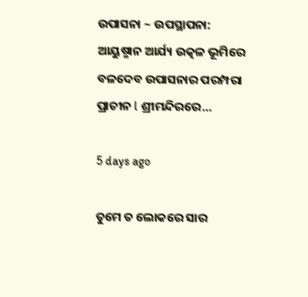ଉପାସନା ~ ଉପସ୍ଥାପନା: ଆୟୁଷ୍ମାନ ଆର୍ଯ୍ୟ ଉତ୍କଳ ଭୂମିରେ ବଳଦେବ ଉପାସନାର ପରମ୍ପରା ପ୍ରାଚୀନ l ଶ୍ରୀମନ୍ଦିରରେ…

5 days ago

ତୁମେ ତ ଲୋକରେ ସାର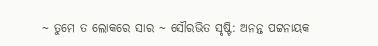~ ତୁମେ ତ ଲୋକରେ ସାର ~ ସୌରଭିତ ସୃଷ୍ଟି: ଅନନ୍ତ ପଟ୍ଟନାୟକ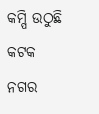କମ୍ପି ଉଠୁଛି କଟକ ନଗର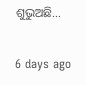ଶୁଭୁଅଛି…

6 days ago